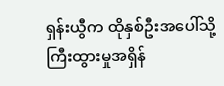ရှန်းယွီက ထိုနှစ်ဦးအပေါ်သို့ ကြီးထွားမှုအရှိန်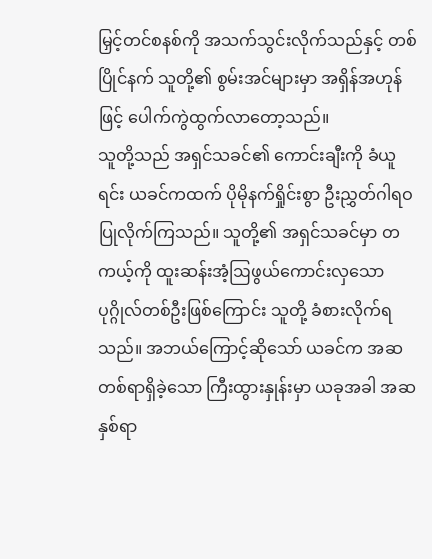မြှင့်တင်စနစ်ကို အသက်သွင်းလိုက်သည်နှင့် တစ်ပြိုင်နက် သူတို့၏ စွမ်းအင်များမှာ အရှိန်အဟုန်ဖြင့် ပေါက်ကွဲထွက်လာတော့သည်။
သူတို့သည် အရှင်သခင်၏ ကောင်းချီးကို ခံယူရင်း ယခင်ကထက် ပိုမိုနက်ရှိုင်းစွာ ဦးညွှတ်ဂါရဝပြုလိုက်ကြသည်။ သူတို့၏ အရှင်သခင်မှာ တကယ့်ကို ထူးဆန်းအံ့ဩဖွယ်ကောင်းလှသော ပုဂ္ဂိုလ်တစ်ဦးဖြစ်ကြောင်း သူတို့ ခံစားလိုက်ရသည်။ အဘယ်ကြောင့်ဆိုသော် ယခင်က အဆတစ်ရာရှိခဲ့သော ကြီးထွားနှုန်းမှာ ယခုအခါ အဆနှစ်ရာ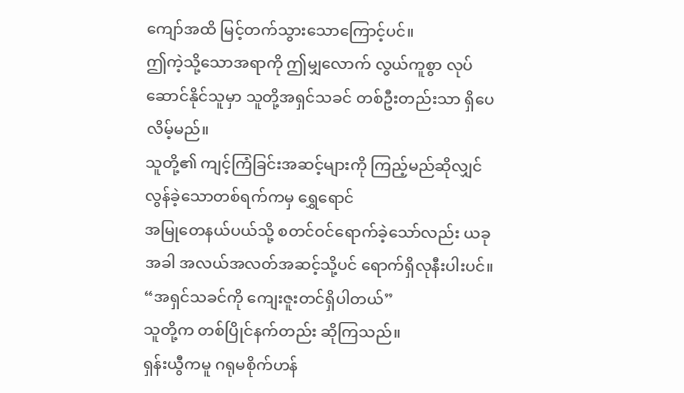ကျော်အထိ မြင့်တက်သွားသောကြောင့်ပင်။
ဤကဲ့သို့သောအရာကို ဤမျှလောက် လွယ်ကူစွာ လုပ်ဆောင်နိုင်သူမှာ သူတို့အရှင်သခင် တစ်ဦးတည်းသာ ရှိပေလိမ့်မည်။
သူတို့၏ ကျင့်ကြံခြင်းအဆင့်များကို ကြည့်မည်ဆိုလျှင် လွန်ခဲ့သောတစ်ရက်ကမှ ရွှေရောင်
အမြုတေနယ်ပယ်သို့ စတင်ဝင်ရောက်ခဲ့သော်လည်း ယခုအခါ အလယ်အလတ်အဆင့်သို့ပင် ရောက်ရှိလုနီးပါးပင်။
“အရှင်သခင်ကို ကျေးဇူးတင်ရှိပါတယ်”
သူတို့က တစ်ပြိုင်နက်တည်း ဆိုကြသည်။
ရှန်းယွီကမူ ဂရုမစိုက်ဟန်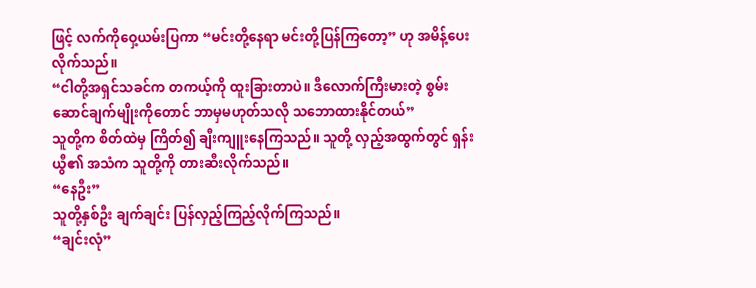ဖြင့် လက်ကိုဝှေ့ယမ်းပြကာ “မင်းတို့နေရာ မင်းတို့ပြန်ကြတော့” ဟု အမိန့်ပေးလိုက်သည်။
“ငါတို့အရှင်သခင်က တကယ့်ကို ထူးခြားတာပဲ။ ဒီလောက်ကြီးမားတဲ့ စွမ်းဆောင်ချက်မျိုးကိုတောင် ဘာမှမဟုတ်သလို သဘောထားနိုင်တယ်”
သူတို့က စိတ်ထဲမှ ကြိတ်၍ ချီးကျူးနေကြသည်။ သူတို့ လှည့်အထွက်တွင် ရှန်းယွီ၏ အသံက သူတို့ကို တားဆီးလိုက်သည်။
“နေဦး”
သူတို့နှစ်ဦး ချက်ချင်း ပြန်လှည့်ကြည့်လိုက်ကြသည်။
“ချင်းလုံ”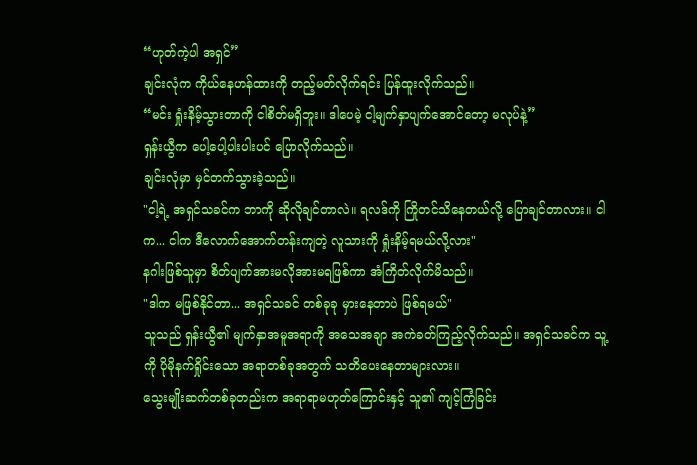“ဟုတ်ကဲ့ပါ အရှင်”
ချင်းလုံက ကိုယ်နေဟန်ထားကို တည့်မတ်လိုက်ရင်း ပြန်ထူးလိုက်သည်။
“မင်း ရှုံးနိမ့်သွားတာကို ငါစိတ်မရှိဘူး။ ဒါပေမဲ့ ငါ့မျက်နှာပျက်အောင်တော့ မလုပ်နဲ့”
ရှန်းယွီက ပေါ့ပေါ့ပါးပါးပင် ပြောလိုက်သည်။
ချင်းလုံမှာ မှင်တက်သွားခဲ့သည်။
"ငါ့ရဲ့ အရှင်သခင်က ဘာကို ဆိုလိုချင်တာလဲ။ ရလဒ်ကို ကြိုတင်သိနေတယ်လို့ ပြောချင်တာလား။ ငါက... ငါက ဒီလောက်အောက်တန်းကျတဲ့ လူသားကို ရှုံးနိမ့်ရမယ်လို့လား"
နဂါးဖြစ်သူမှာ စိတ်ပျက်အားမလိုအားမရဖြစ်ကာ အံကြိတ်လိုက်မိသည်။
"ဒါက မဖြစ်နိုင်တာ... အရှင်သခင် တစ်ခုခု မှားနေတာပဲ ဖြစ်ရမယ်"
သူသည် ရှန်းယွီ၏ မျက်နှာအမူအရာကို အသေအချာ အကဲခတ်ကြည့်လိုက်သည်။ အရှင်သခင်က သူ့ကို ပိုမိုနက်ရှိုင်းသော အရာတစ်ခုအတွက် သတိပေးနေတာများလား။
သွေးမျိုးဆက်တစ်ခုတည်းက အရာရာမဟုတ်ကြောင်းနှင့် သူ၏ ကျင့်ကြံခြင်း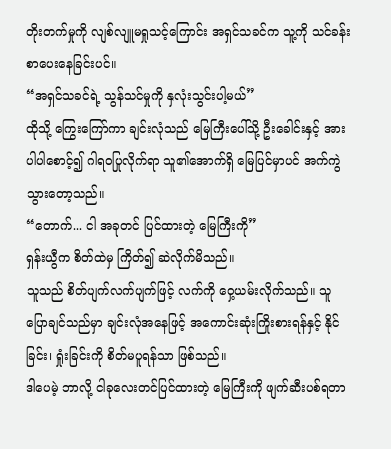တိုးတက်မှုကို လျစ်လျူမရှုသင့်ကြောင်း အရှင်သခင်က သူ့ကို သင်ခန်းစာပေးနေခြင်းပင်။
“အရှင်သခင်ရဲ့ သွန်သင်မှုကို နှလုံးသွင်းပါ့မယ်”
ထိုသို့ ကြွေးကြော်ကာ ချင်းလုံသည် မြေကြီးပေါ်သို့ ဦးခေါင်းနှင့် အားပါပါစောင့်၍ ဂါရဝပြုလိုက်ရာ သူ၏အောက်ရှိ မြေပြင်မှာပင် အက်ကွဲသွားတော့သည်။
“တောက်... ငါ အခုတင် ပြင်ထားတဲ့ မြေကြီးကို”
ရှန်းယွီက စိတ်ထဲမှ ကြိတ်၍ ဆဲလိုက်မိသည်။
သူသည် စိတ်ပျက်လက်ပျက်ဖြင့် လက်ကို ဝှေ့ယမ်းလိုက်သည်။ သူ ပြောချင်သည်မှာ ချင်းလုံအနေဖြင့် အကောင်းဆုံးကြိုးစားရန်နှင့် နိုင်ခြင်း၊ ရှုံးခြင်းကို စိတ်မပူရန်သာ ဖြစ်သည်။
ဒါပေမဲ့ ဘာလို့ ငါခုလေးတင်ပြင်ထားတဲ့ မြေကြီးကို ဖျက်ဆီးပစ်ရတာ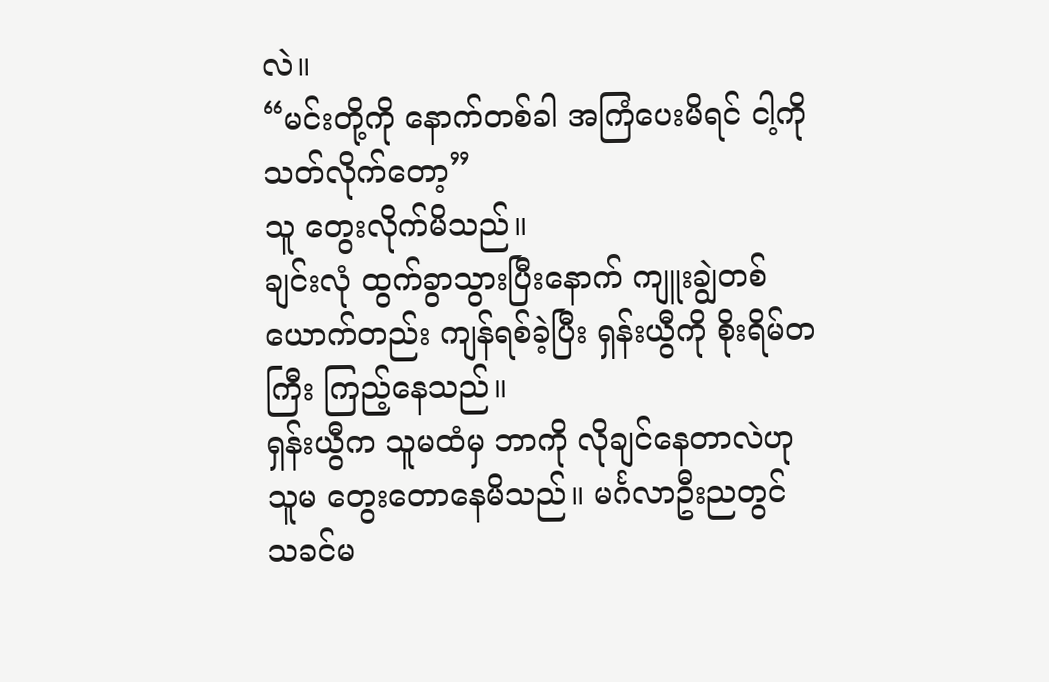လဲ။
“မင်းတို့ကို နောက်တစ်ခါ အကြံပေးမိရင် ငါ့ကို သတ်လိုက်တော့”
သူ တွေးလိုက်မိသည်။
ချင်းလုံ ထွက်ခွာသွားပြီးနောက် ကျူးချွဲတစ်ယောက်တည်း ကျန်ရစ်ခဲ့ပြီး ရှန်းယွီကို စိုးရိမ်တကြီး ကြည့်နေသည်။
ရှန်းယွီက သူမထံမှ ဘာကို လိုချင်နေတာလဲဟု သူမ တွေးတောနေမိသည်။ မင်္ဂလာဦးညတွင် သခင်မ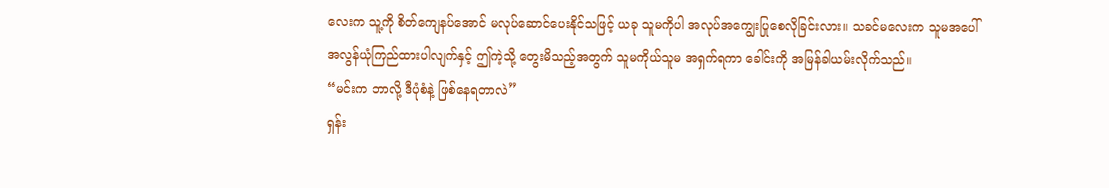လေးက သူ့ကို စိတ်ကျေနပ်အောင် မလုပ်ဆောင်ပေးနိုင်သဖြင့် ယခု သူမကိုပါ အလုပ်အကျွေးပြုစေလိုခြင်းလား။ သခင်မလေးက သူမအပေါ် အလွန်ယုံကြည်ထားပါလျက်နှင့် ဤကဲ့သို့ တွေးမိသည့်အတွက် သူမကိုယ်သူမ အရှက်ရကာ ခေါင်းကို အမြန်ခါယမ်းလိုက်သည်။
“မင်းက ဘာလို့ ဒီပုံစံနဲ့ ဖြစ်နေရတာလဲ”
ရှန်း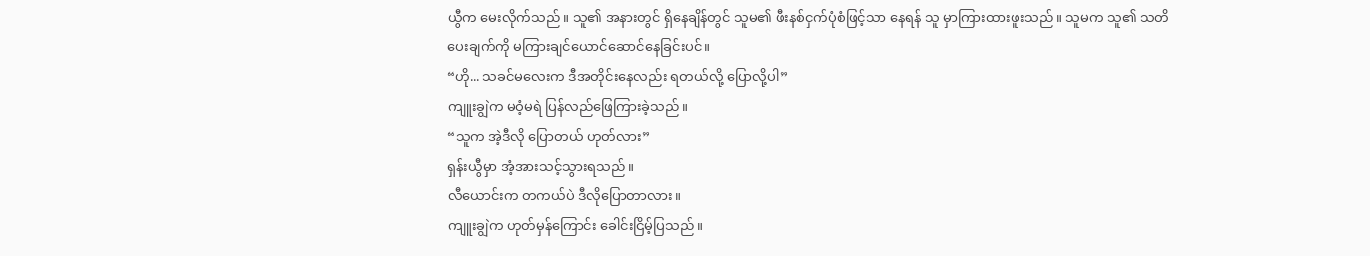ယွီက မေးလိုက်သည်။ သူ၏ အနားတွင် ရှိနေချိန်တွင် သူမ၏ ဖီးနစ်ငှက်ပုံစံဖြင့်သာ နေရန် သူ မှာကြားထားဖူးသည်။ သူမက သူ၏ သတိပေးချက်ကို မကြားချင်ယောင်ဆောင်နေခြင်းပင်။
“ဟို... သခင်မလေးက ဒီအတိုင်းနေလည်း ရတယ်လို့ ပြောလို့ပါ”
ကျူးချွဲက မဝံ့မရဲ ပြန်လည်ဖြေကြားခဲ့သည်။
“သူက အဲ့ဒီလို ပြောတယ် ဟုတ်လား”
ရှန်းယွီမှာ အံ့အားသင့်သွားရသည်။
လီယောင်းက တကယ်ပဲ ဒီလိုပြောတာလား။
ကျူးချွဲက ဟုတ်မှန်ကြောင်း ခေါင်းငြိမ့်ပြသည်။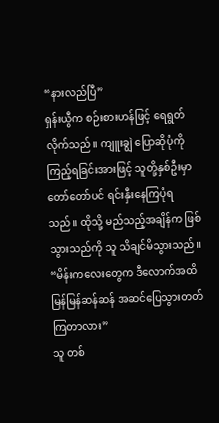“နားလည်ပြီ”
ရှန်းယွီက စဉ်းစားဟန်ဖြင့် ရေရွတ်လိုက်သည်။ ကျူးချွဲ ပြောဆိုပုံကို ကြည့်ရခြင်းအားဖြင့် သူတို့နှစ်ဦးမှာ တော်တော်ပင် ရင်းနှီးနေကြပုံရသည်။ ထိုသို့ မည်သည့်အချိန်က ဖြစ်သွားသည်ကို သူ သိချင်မိသွားသည်။
“မိန်းကလေးတွေက ဒီလောက်အထိ မြန်မြန်ဆန်ဆန် အဆင်ပြေသွားတတ်ကြတာလား”
သူ တစ်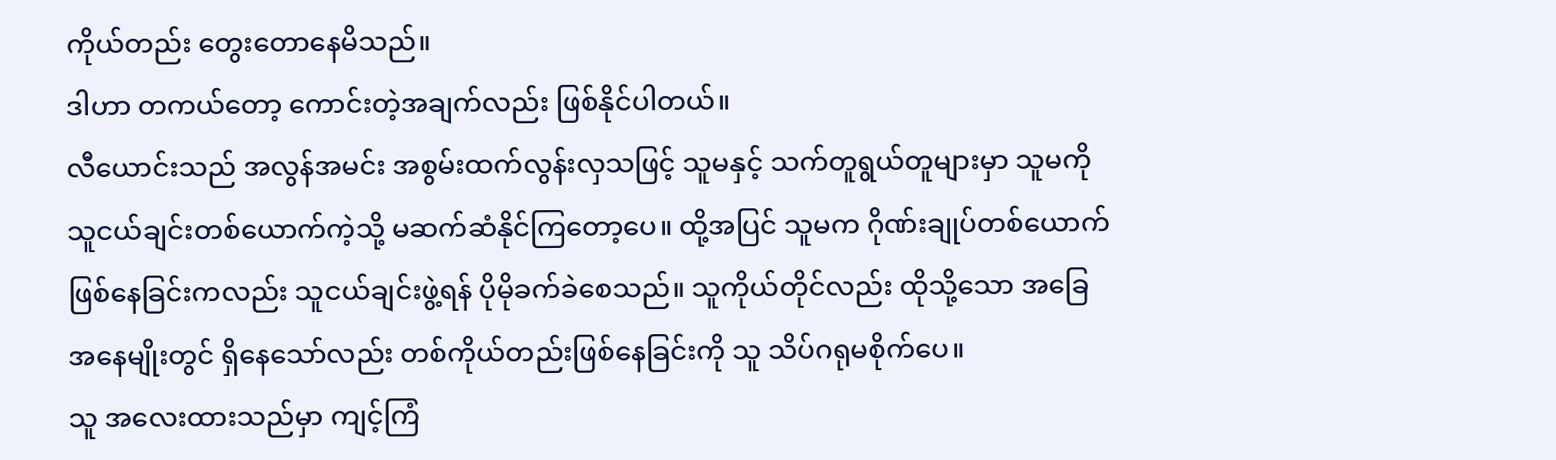ကိုယ်တည်း တွေးတောနေမိသည်။
ဒါဟာ တကယ်တော့ ကောင်းတဲ့အချက်လည်း ဖြစ်နိုင်ပါတယ်။
လီယောင်းသည် အလွန်အမင်း အစွမ်းထက်လွန်းလှသဖြင့် သူမနှင့် သက်တူရွယ်တူများမှာ သူမကို သူငယ်ချင်းတစ်ယောက်ကဲ့သို့ မဆက်ဆံနိုင်ကြတော့ပေ။ ထို့အပြင် သူမက ဂိုဏ်းချုပ်တစ်ယောက် ဖြစ်နေခြင်းကလည်း သူငယ်ချင်းဖွဲ့ရန် ပိုမိုခက်ခဲစေသည်။ သူကိုယ်တိုင်လည်း ထိုသို့သော အခြေအနေမျိုးတွင် ရှိနေသော်လည်း တစ်ကိုယ်တည်းဖြစ်နေခြင်းကို သူ သိပ်ဂရုမစိုက်ပေ။
သူ အလေးထားသည်မှာ ကျင့်ကြံ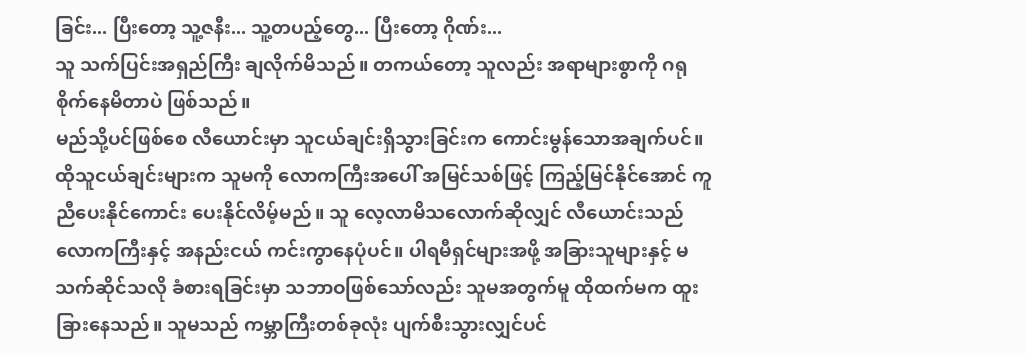ခြင်း... ပြီးတော့ သူ့ဇနီး... သူ့တပည့်တွေ... ပြီးတော့ ဂိုဏ်း...
သူ သက်ပြင်းအရှည်ကြီး ချလိုက်မိသည်။ တကယ်တော့ သူလည်း အရာများစွာကို ဂရုစိုက်နေမိတာပဲ ဖြစ်သည်။
မည်သို့ပင်ဖြစ်စေ လီယောင်းမှာ သူငယ်ချင်းရှိသွားခြင်းက ကောင်းမွန်သောအချက်ပင်။
ထိုသူငယ်ချင်းများက သူမကို လောကကြီးအပေါ် အမြင်သစ်ဖြင့် ကြည့်မြင်နိုင်အောင် ကူညီပေးနိုင်ကောင်း ပေးနိုင်လိမ့်မည်။ သူ လေ့လာမိသလောက်ဆိုလျှင် လီယောင်းသည် လောကကြီးနှင့် အနည်းငယ် ကင်းကွာနေပုံပင်။ ပါရမီရှင်များအဖို့ အခြားသူများနှင့် မသက်ဆိုင်သလို ခံစားရခြင်းမှာ သဘာဝဖြစ်သော်လည်း သူမအတွက်မူ ထိုထက်မက ထူးခြားနေသည်။ သူမသည် ကမ္ဘာကြီးတစ်ခုလုံး ပျက်စီးသွားလျှင်ပင်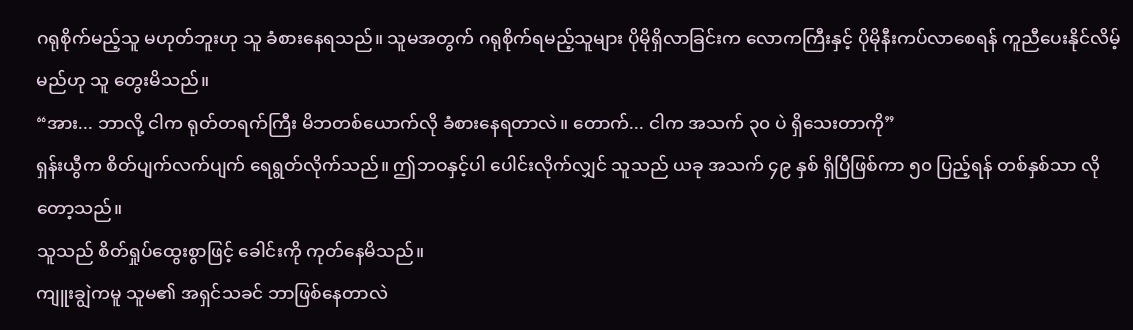ဂရုစိုက်မည့်သူ မဟုတ်ဘူးဟု သူ ခံစားနေရသည်။ သူမအတွက် ဂရုစိုက်ရမည့်သူများ ပိုမိုရှိလာခြင်းက လောကကြီးနှင့် ပိုမိုနီးကပ်လာစေရန် ကူညီပေးနိုင်လိမ့်မည်ဟု သူ တွေးမိသည်။
“အား... ဘာလို့ ငါက ရုတ်တရက်ကြီး မိဘတစ်ယောက်လို ခံစားနေရတာလဲ။ တောက်... ငါက အသက် ၃၀ ပဲ ရှိသေးတာကို”
ရှန်းယွီက စိတ်ပျက်လက်ပျက် ရေရွတ်လိုက်သည်။ ဤဘဝနှင့်ပါ ပေါင်းလိုက်လျှင် သူသည် ယခု အသက် ၄၉ နှစ် ရှိပြီဖြစ်ကာ ၅၀ ပြည့်ရန် တစ်နှစ်သာ လိုတော့သည်။
သူသည် စိတ်ရှုပ်ထွေးစွာဖြင့် ခေါင်းကို ကုတ်နေမိသည်။
ကျူးချွဲကမူ သူမ၏ အရှင်သခင် ဘာဖြစ်နေတာလဲ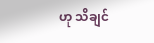ဟု သိချင်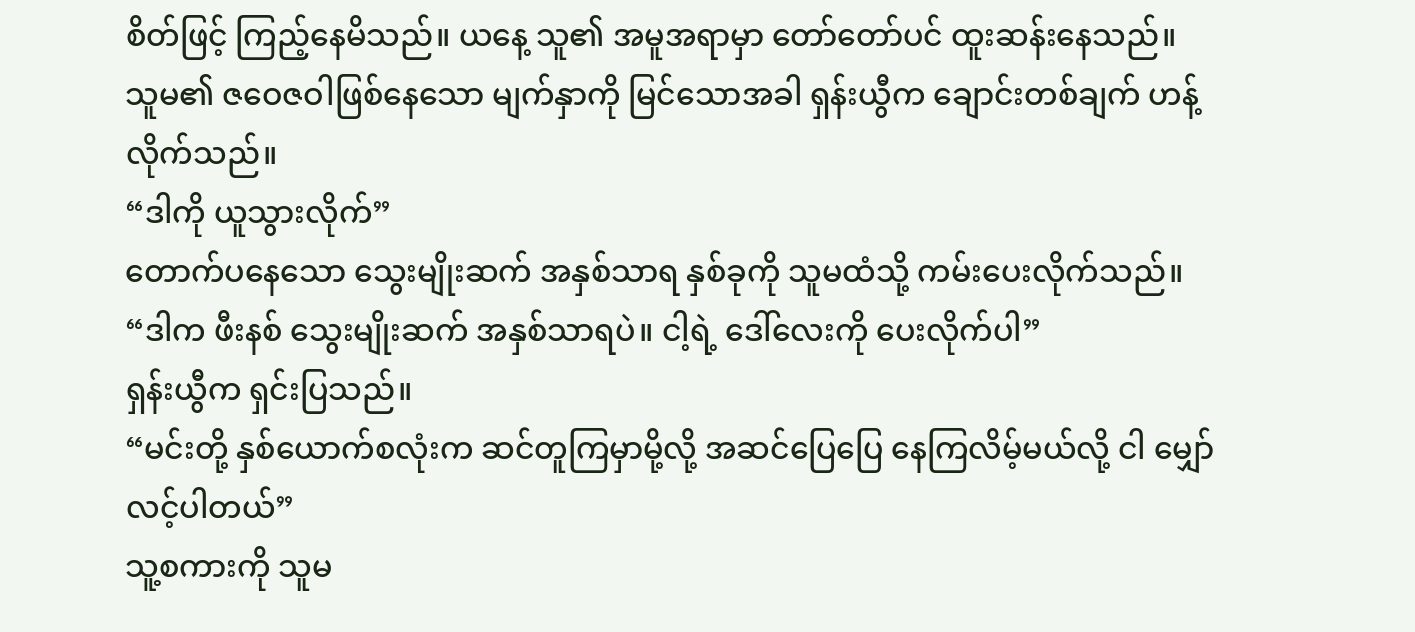စိတ်ဖြင့် ကြည့်နေမိသည်။ ယနေ့ သူ၏ အမူအရာမှာ တော်တော်ပင် ထူးဆန်းနေသည်။
သူမ၏ ဇဝေဇဝါဖြစ်နေသော မျက်နှာကို မြင်သောအခါ ရှန်းယွီက ချောင်းတစ်ချက် ဟန့်
လိုက်သည်။
“ဒါကို ယူသွားလိုက်”
တောက်ပနေသော သွေးမျိုးဆက် အနှစ်သာရ နှစ်ခုကို သူမထံသို့ ကမ်းပေးလိုက်သည်။
“ဒါက ဖီးနစ် သွေးမျိုးဆက် အနှစ်သာရပဲ။ ငါ့ရဲ့ ဒေါ်လေးကို ပေးလိုက်ပါ”
ရှန်းယွီက ရှင်းပြသည်။
“မင်းတို့ နှစ်ယောက်စလုံးက ဆင်တူကြမှာမို့လို့ အဆင်ပြေပြေ နေကြလိမ့်မယ်လို့ ငါ မျှော်လင့်ပါတယ်”
သူ့စကားကို သူမ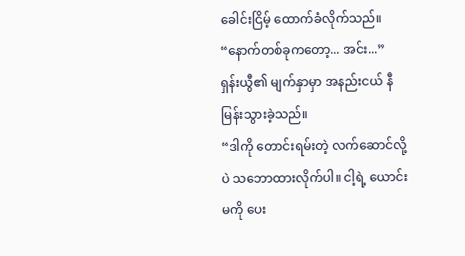ခေါင်းငြိမ့် ထောက်ခံလိုက်သည်။
“နောက်တစ်ခုကတော့... အင်း...”
ရှန်းယွီ၏ မျက်နှာမှာ အနည်းငယ် နီမြန်းသွားခဲ့သည်။
“ဒါကို တောင်းရမ်းတဲ့ လက်ဆောင်လို့ပဲ သဘောထားလိုက်ပါ။ ငါ့ရဲ့ ယောင်းမကို ပေး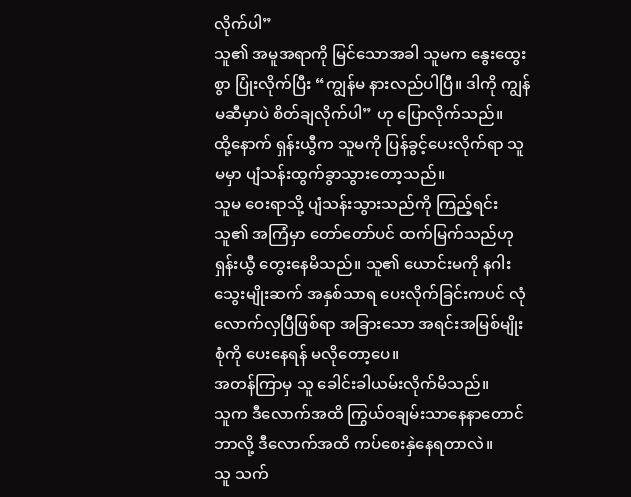လိုက်ပါ”
သူ၏ အမူအရာကို မြင်သောအခါ သူမက နွေးထွေးစွာ ပြုံးလိုက်ပြီး “ကျွန်မ နားလည်ပါပြီ။ ဒါကို ကျွန်မဆီမှာပဲ စိတ်ချလိုက်ပါ” ဟု ပြောလိုက်သည်။
ထို့နောက် ရှန်းယွီက သူမကို ပြန်ခွင့်ပေးလိုက်ရာ သူမမှာ ပျံသန်းထွက်ခွာသွားတော့သည်။
သူမ ဝေးရာသို့ ပျံသန်းသွားသည်ကို ကြည့်ရင်း သူ၏ အကြံမှာ တော်တော်ပင် ထက်မြက်သည်ဟု ရှန်းယွီ တွေးနေမိသည်။ သူ၏ ယောင်းမကို နဂါးသွေးမျိုးဆက် အနှစ်သာရ ပေးလိုက်ခြင်းကပင် လုံလောက်လှပြီဖြစ်ရာ အခြားသော အရင်းအမြစ်မျိုးစုံကို ပေးနေရန် မလိုတော့ပေ။
အတန်ကြာမှ သူ ခေါင်းခါယမ်းလိုက်မိသည်။
သူက ဒီလောက်အထိ ကြွယ်ဝချမ်းသာနေနာတောင် ဘာလို့ ဒီလောက်အထိ ကပ်စေးနှဲနေရတာလဲ။
သူ သက်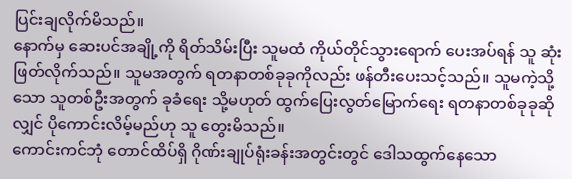ပြင်းချလိုက်မိသည်။
နောက်မှ ဆေးပင်အချို့ကို ရိတ်သိမ်းပြီး သူမထံ ကိုယ်တိုင်သွားရောက် ပေးအပ်ရန် သူ ဆုံးဖြတ်လိုက်သည်။ သူမအတွက် ရတနာတစ်ခုခုကိုလည်း ဖန်တီးပေးသင့်သည်။ သူမကဲ့သို့သော သူတစ်ဦးအတွက် ခုခံရေး သို့မဟုတ် ထွက်ပြေးလွတ်မြောက်ရေး ရတနာတစ်ခုခုဆိုလျှင် ပိုကောင်းလိမ့်မည်ဟု သူ တွေးမိသည်။
ကောင်းကင်ဘုံ တောင်ထိပ်ရှိ ဂိုဏ်းချုပ်ရုံးခန်းအတွင်းတွင် ဒေါသထွက်နေသော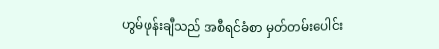ဟွမ်ဖုန်းချီသည် အစီရင်ခံစာ မှတ်တမ်းပေါင်း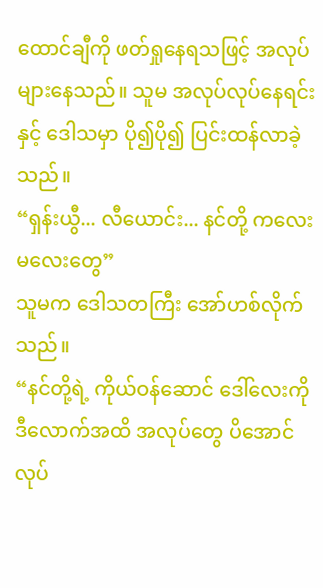ထောင်ချီကို ဖတ်ရှုနေရသဖြင့် အလုပ်များနေသည်။ သူမ အလုပ်လုပ်နေရင်းနှင့် ဒေါသမှာ ပို၍ပို၍ ပြင်းထန်လာခဲ့သည်။
“ရှန်းယွီ... လီယောင်း... နင်တို့ ကလေးမလေးတွေ”
သူမက ဒေါသတကြီး အော်ဟစ်လိုက်သည်။
“နင်တို့ရဲ့ ကိုယ်ဝန်ဆောင် ဒေါ်လေးကို ဒီလောက်အထိ အလုပ်တွေ ပိအောင် လုပ်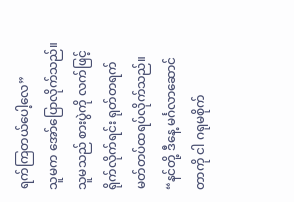ရက်ကြတယ်ပေါ့လေ”
သူမက အော်ပြောလိုက်သည်။
သူမသည် စားပွဲကို လက်ဖြင့် ရိုက်လိုက်ရင်း ရုတ်တရက် မတ်တပ်ထရပ်လိုက်သည်။
“နင်တို့ ဒီနေ့ မင်္ဂလာဆောင်တာကို ငါ ဂရုမစိုက်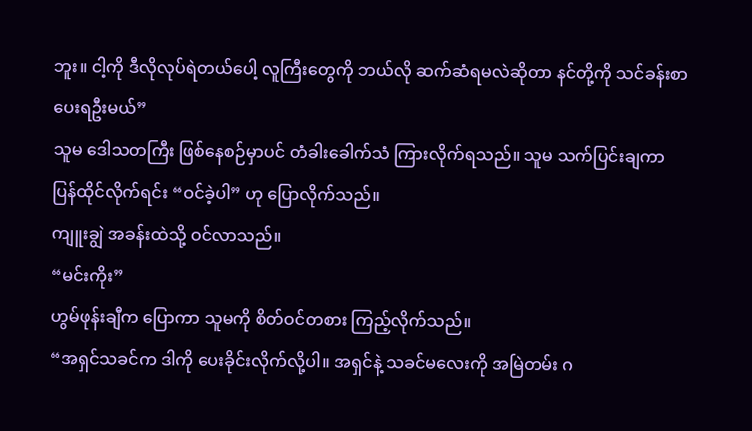ဘူး။ ငါ့ကို ဒီလိုလုပ်ရဲတယ်ပေါ့ လူကြီးတွေကို ဘယ်လို ဆက်ဆံရမလဲဆိုတာ နင်တို့ကို သင်ခန်းစာ ပေးရဦးမယ်”
သူမ ဒေါသတကြီး ဖြစ်နေစဉ်မှာပင် တံခါးခေါက်သံ ကြားလိုက်ရသည်။ သူမ သက်ပြင်းချကာ ပြန်ထိုင်လိုက်ရင်း “ဝင်ခဲ့ပါ” ဟု ပြောလိုက်သည်။
ကျူးချွဲ အခန်းထဲသို့ ဝင်လာသည်။
“မင်းကိုး”
ဟွမ်ဖုန်းချီက ပြောကာ သူမကို စိတ်ဝင်တစား ကြည့်လိုက်သည်။
“အရှင်သခင်က ဒါကို ပေးခိုင်းလိုက်လို့ပါ။ အရှင်နဲ့ သခင်မလေးကို အမြဲတမ်း ဂ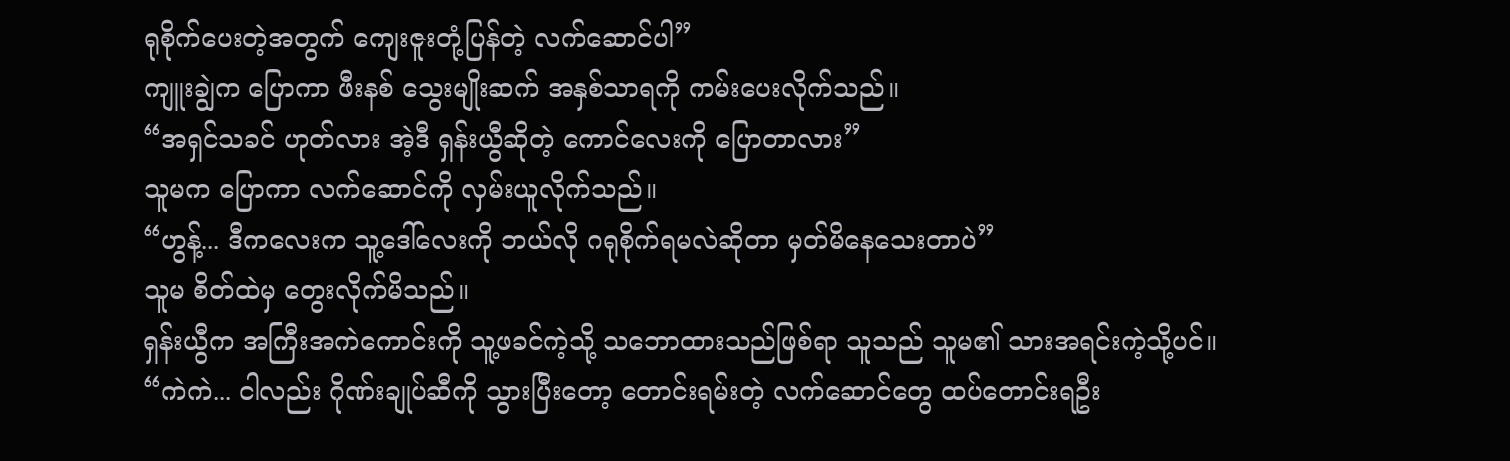ရုစိုက်ပေးတဲ့အတွက် ကျေးဇူးတုံ့ပြန်တဲ့ လက်ဆောင်ပါ”
ကျူးချွဲက ပြောကာ ဖီးနစ် သွေးမျိုးဆက် အနှစ်သာရကို ကမ်းပေးလိုက်သည်။
“အရှင်သခင် ဟုတ်လား အဲ့ဒီ ရှန်းယွီဆိုတဲ့ ကောင်လေးကို ပြောတာလား”
သူမက ပြောကာ လက်ဆောင်ကို လှမ်းယူလိုက်သည်။
“ဟွန့်... ဒီကလေးက သူ့ဒေါ်လေးကို ဘယ်လို ဂရုစိုက်ရမလဲဆိုတာ မှတ်မိနေသေးတာပဲ”
သူမ စိတ်ထဲမှ တွေးလိုက်မိသည်။
ရှန်းယွီက အကြီးအကဲကောင်းကို သူ့ဖခင်ကဲ့သို့ သဘောထားသည်ဖြစ်ရာ သူသည် သူမ၏ သားအရင်းကဲ့သို့ပင်။
“ကဲကဲ... ငါလည်း ဂိုဏ်းချုပ်ဆီကို သွားပြီးတော့ တောင်းရမ်းတဲ့ လက်ဆောင်တွေ ထပ်တောင်းရဦး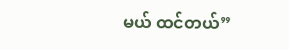မယ် ထင်တယ်”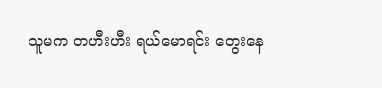သူမက တဟီးဟီး ရယ်မောရင်း တွေးနေ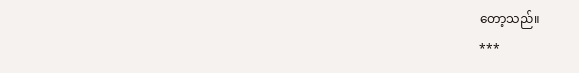တော့သည်။
***